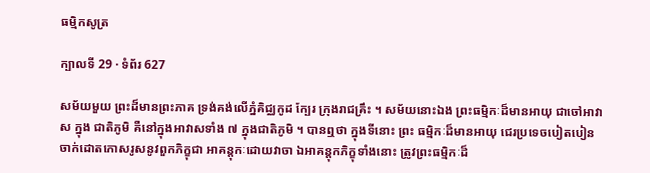ធម្មិកសូត្រ

ក្បាលទី 29 · ទំព័រ 627

សម័យមួយ ព្រះដ៏មានព្រះភាគ ទ្រង់គង់លើភ្នំគិជ្ឈកូដ ក្បែរ ក្រុងរាជគ្រឹះ ។ សម័យនោះឯង ព្រះធម្មិកៈដ៏មានអាយុ ជាចៅអាវាស ក្នុង ជាតិភូមិ គឺនៅក្នុងអាវាសទាំង ៧ ក្នុងជាតិភូមិ ។ បានឮថា ក្នុងទីនោះ ព្រះ ធម្មិកៈដ៏មានអាយុ ជេរប្រទេចបៀតបៀន ចាក់ដោតកោសរូសនូវពួកភិក្ខុជា អាគន្តុកៈដោយវាចា ឯអាគន្តុកភិក្ខុទាំងនោះ ត្រូវព្រះធម្មិកៈដ៏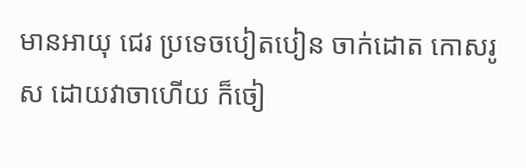មានអាយុ ជេរ ប្រទេចបៀតបៀន ចាក់ដោត កោសរូស ដោយវាចាហើយ ក៏ចៀ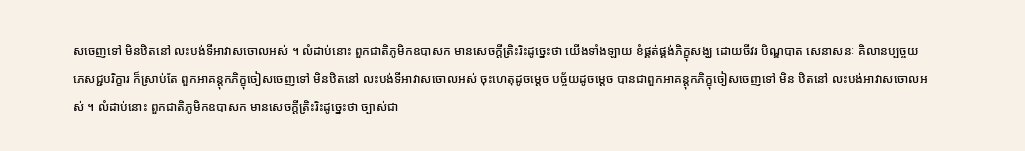សចេញទៅ មិនឋិតនៅ លះបង់ទីអាវាសចោលអស់ ។ លំដាប់នោះ ពួកជាតិភូមិកឧបាសក មានសេចក្តីត្រិះរិះដូច្នេះថា យើងទាំងឡាយ ខំផ្គត់ផ្គង់ភិក្ខុសង្ឃ ដោយចីវរ បិណ្ឌបាត សេនាសនៈ គិលានប្បច្ចយភេសជ្ជបរិក្ខារ ក៏ស្រាប់តែ ពួកអាគន្តុកភិក្ខុចៀសចេញទៅ មិនឋិតនៅ លះបង់ទីអាវាសចោលអស់ ចុះហេតុដូចម្តេច បច្ច័យដូចម្តេច បានជាពួកអាគន្តុកភិក្ខុចៀសចេញទៅ មិន ឋិតនៅ លះបង់អាវាសចោលអស់ ។ លំដាប់នោះ ពួកជាតិភូមិកឧបាសក មានសេចក្តីត្រិះរិះដូច្នេះថា ច្បាស់ជា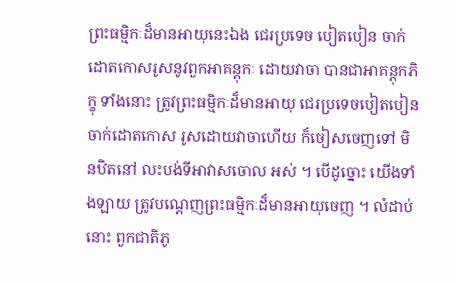ព្រះធម្មិកៈដ៏មានអាយុនេះឯង ជេរប្រទេច បៀតបៀន ចាក់ដោតកោសរូសនូវពួកអាគន្តុកៈ ដោយវាចា បានជាអាគន្តុកភិក្ខុ ទាំងនោះ ត្រូវព្រះធម្មិកៈដ៏មានអាយុ ជេរប្រទេចបៀតបៀន ចាក់ដោតកោស រូសដោយវាចាហើយ ក៏ចៀសចេញទៅ មិនឋិតនៅ លះបង់ទីអាវាសចោល អស់ ។ បើដូច្នោះ យើងទាំងឡាយ ត្រូវបណ្តេញព្រះធម្មិកៈដ៏មានអាយុចេញ ។ លំដាប់នោះ ពួកជាតិភូ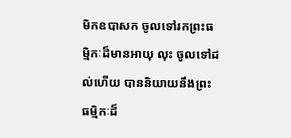មិកឧបាសក ចូលទៅរកព្រះធម្មិកៈដ៏មានអាយុ លុះ ចូលទៅដល់ហើយ បាននិយាយនឹងព្រះធម្មិកៈដ៏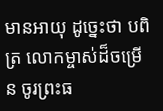មានអាយុ ដូច្នេះថា បពិត្រ លោកម្ចាស់ដ៏ចម្រើន ចូរព្រះធ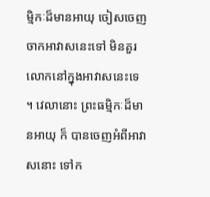ម្មិកៈដ៏មានអាយុ ចៀសចេញចាកអាវាសនេះទៅ មិនគួរលោកនៅក្នុងអាវាសនេះទេ ។ វេលានោះ ព្រះធម្មិកៈដ៏មានអាយុ ក៏ បានចេញអំពីអាវាសនោះ ទៅក